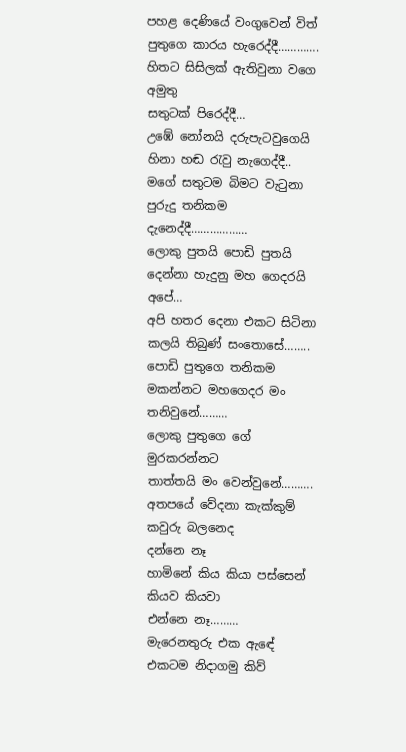පහළ දෙණියේ වංගුවෙන් විත්
පුතුගෙ කාරය හැරෙද්දී………….
හිතට සිසිලක් ඇතිවුනා වගෙ අමුතු
සතුටක් පිරෙද්දී…
උඹේ නෝනයි දරුපැටවුගෙයි හිනා හඬ රැවු නැගෙද්දී..
මගේ සතුටම බිමට වැටුනා
පුරුදු තනිකම දැනෙද්දී………………
ලොකු පුතයි පොඩි පුතයි දෙන්නා හැදුනු මහ ගෙදරයි අපේ…
අපි හතර දෙනා එකට සිටිනා කලයි තිබුණ් සංතොසේ……..
පොඩි පුතුගෙ තනිකම මකන්නට මහගෙදර මං තනිවුනේ………
ලොකු පුතුගෙ ගේ මුරකරන්නට
තාත්තයි මං වෙන්වුනේ……….
අතපයේ වේදනා කැක්කුම් කවුරු බලනෙද
දන්නෙ නෑ
හාමිනේ කිය කියා පස්සෙන් කියව කියවා
එන්නෙ නෑ………
මැරෙනතුරු එක ඇඳේ එකටම නිදාගමු කිව්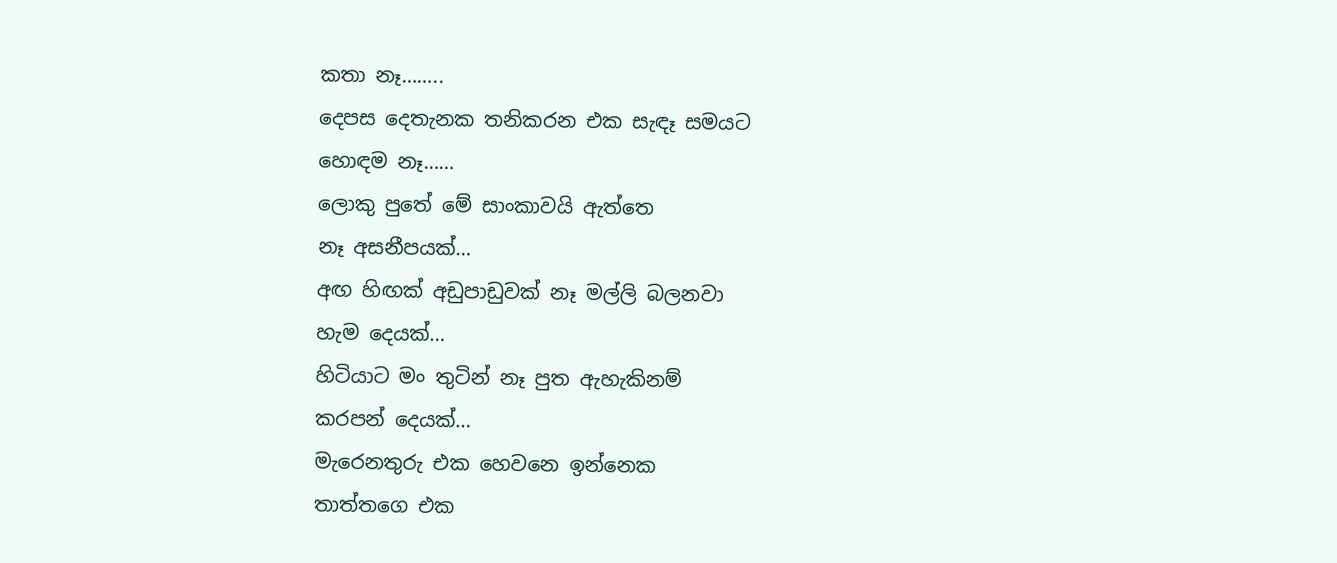කතා නෑ……..
දෙපස දෙතැනක තනිකරන එක සැඳෑ සමයට
හොඳම නෑ……
ලොකු පුතේ මේ සාංකාවයි ඇත්තෙ
නෑ අසනීපයක්…
අඟ හිඟක් අඩුපාඩුවක් නෑ මල්ලි බලනවා
හැම දෙයක්…
හිටියාට මං තුටින් නෑ පුත ඇහැකිනම්
කරපන් දෙයක්…
මැරෙනතුරු එක හෙවනෙ ඉන්නෙක
තාත්තගෙ එක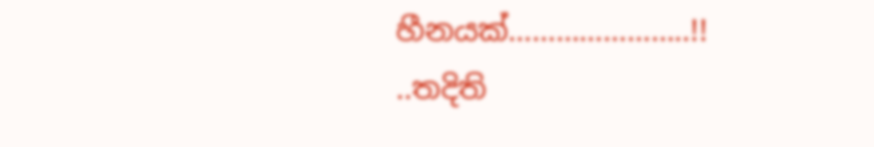හීනයක්…………………..!!
..තදිති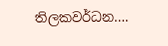තිලකවර්ධන….